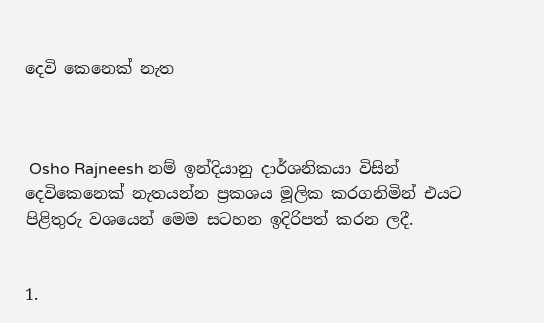දෙවි කෙනෙක් නැත



 Osho Rajneesh නම් ඉන්දියානු දාර්ශනිකයා විසින් දෙවිකෙනෙක් නැතයන්න ප්‍රකශය මූලික කරගනිමින් එයට පිළිතුරු වශයෙන් මෙම සටහන ඉදිරිපත් කරන ලදී.


1.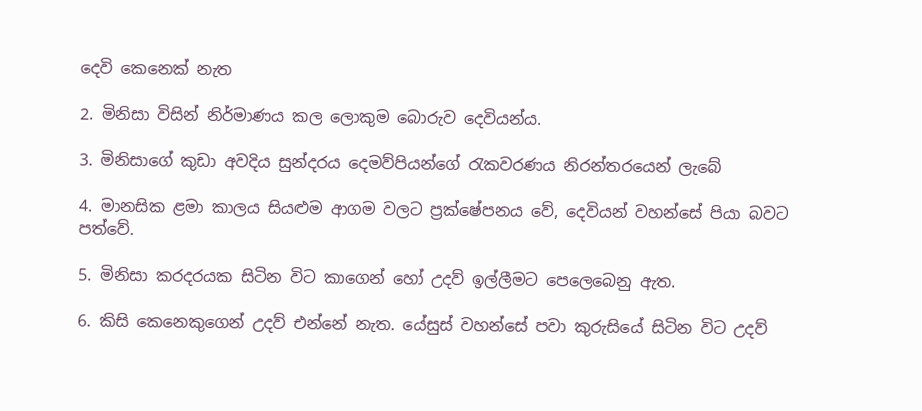දෙවි කෙනෙක් නැත

2. මිනිසා විසින් නිර්මාණය කල ලොකුම බොරුව දෙවියන්ය.

3. මිනිසාගේ කුඩා අවදිය සුන්දරය දෙමව්පියන්ගේ රැකවරණය නිරන්තරයෙන් ලැබේ

4. මානසික ළමා කාලය සියළුම ආගම වලට ප්‍රක්ෂේපනය වේ, දෙවියන් වහන්සේ පියා බවට පත්වේ.

5. මිනිසා කරදරයක සිටින විට කාගෙන් හෝ උදව් ඉල්ලීමට පෙලෙබෙනු ඇත.

6. කිසි කෙනෙකුගෙන් උදව් එන්නේ නැත. යේසුස් වහන්සේ පවා කුරුසියේ සිටින විට උදව්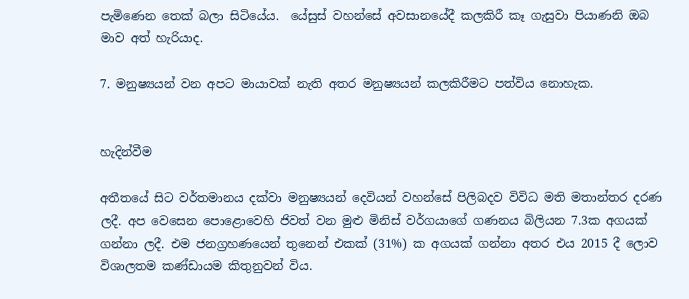පැමිණෙන තෙක් බලා සිටියේය.  යේසුස් වහන්සේ අවසානයේදී කලකිරී කෑ ගැසුවා පියාණනි ඔබ මාව අත් හැරියාද.

7. මනුෂ්‍යයන් වන අපට මායාවක් නැති අතර මනුෂ්‍යයන් කලකිරීමට පත්විය නොහැක.


හැදින්වීම

අතීතයේ සිට වර්තමානය දක්වා මනුෂ්‍යයන් දෙවියන් වහන්සේ පිලිබදව විවිධ මති මතාන්තර දරණ ලදී. අප වෙසෙන පොළොවෙහි ජිවත් වන මුළු මිනිස් වර්ගයාගේ ගණනය බිලියන 7.3ක අගයක් ගන්නා ලදී. එම ජනග්‍රහණයෙන් තුනෙන් එකක් (31%) ක අගයක් ගන්නා අතර එය 2015 දී ලොව විශාලතම කණ්ඩායම කිතුනුවන් විය.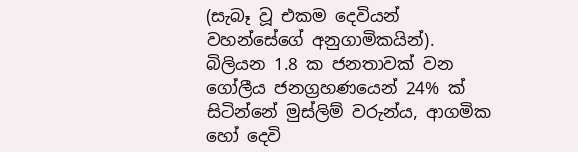(සැබෑ වූ එකම දෙවියන් වහන්සේගේ අනුගාමිකයින්). බිලියන 1.8 ක ජනතාවක් වන  ගෝලීය ජනග්‍රහණයෙන් 24% ක් සිටින්නේ මුස්ලිම් වරුන්ය, ආගමික හෝ දෙවි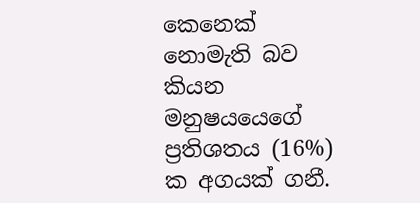කෙනෙක් නොමැති බව  කියන මනුෂයයෙගේ ප්‍රතිශතය (16%) ක අගයක් ගනී.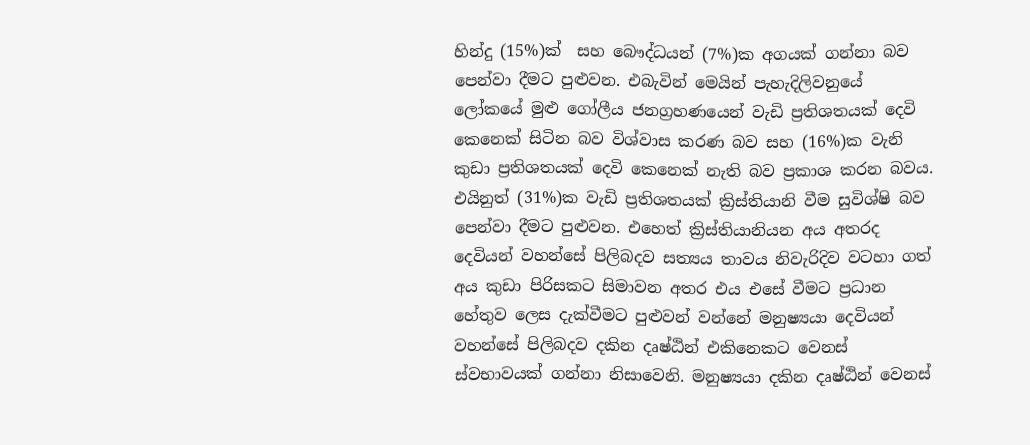හින්දු (15%)ක්  සහ බෞද්ධයන් (7%)ක අගයක් ගන්නා බව පෙන්වා දීමට පුළුවන. එබැවින් මෙයින් පැහැදිලිවනුයේ ලෝකයේ මුළු ගෝලීය ජනග්‍රහණයෙන් වැඩි ප්‍රතිශතයක් දෙවි කෙනෙක් සිටින බව විශ්වාස කරණ බව සහ (16%)ක වැනි කුඩා ප්‍රතිශතයක් දෙවි කෙනෙක් නැති බව ප්‍රකාශ කරන බවය. එයිනුත් (31%)ක වැඩි ප්‍රතිශතයක් ක්‍රිස්තියානි වීම සුවිශ්ෂි බව පෙන්වා දීමට පුළුවන. එහෙත් ක්‍රිස්තියානියන අය අතරද දෙවියන් වහන්සේ පිලිබදව සත්‍යය තාවය නිවැරිදිව වටහා ගත් අය කුඩා පිරිසකට සිමාවන අතර එය එසේ වීමට ප්‍රධාන හේතුව ලෙස දැක්වීමට පුළුවන් වන්නේ මනුෂ්‍යයා දෙවියන් වහන්සේ පිලිබදව දකින දෘෂ්ඨින් එකිනෙකට වෙනස් ස්වභාවයක් ගන්නා නිසාවෙනි. මනුෂ්‍යයා දකින දෘෂ්ඨින් වෙනස්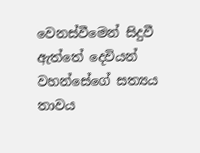වෙනස්වීමෙන් සිදුවී ඇත්තේ දෙවියන් වහන්සේගේ සත්‍යය තාවය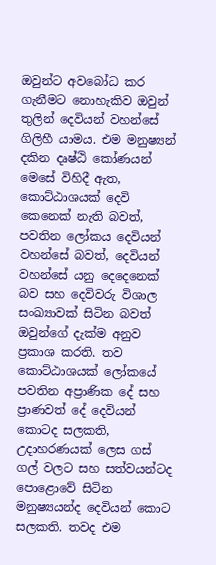ඔවුන්ට අවබෝධ කර ගැනීමට නොහැකිව ඔවුන් තුලින් දෙවියන් වහන්සේ ගිලිහී යාමය. එම මනුෂ්‍යන් දකින දෘෂ්ඨි කෝණයන් මෙසේ විහිදී ඇත, කොට්ඨාශයක් දෙවි කෙනෙක් නැති බවත්, පවතින ලෝකය දෙවියන් වහන්සේ බවත්, දෙවියන් වහන්සේ යනු දෙදෙනෙක් බව සහ දෙවිවරු විශාල සංඛ්‍යාවක් සිටින බවත් ඔවුන්ගේ දැක්ම අනුව ප්‍රකාශ කරති. තව කොට්ඨාශයක් ලෝකයේ පවතින අප්‍රාණික දේ සහ ප්‍රාණවත් දේ දෙවියන් කොටද සලකති, උදාහරණයක් ලෙස ගස් ගල් වලට සහ සත්වයන්ටද පොළොවේ සිටින මනුෂ්‍යයන්ද දෙවියන් කොට සලකති. තවද එම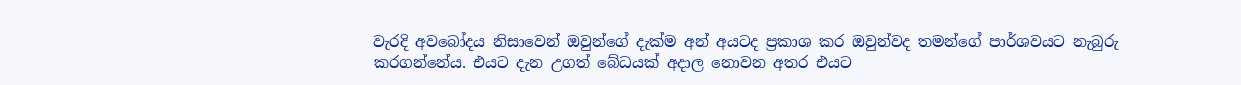වැරදි අවබෝදය නිසාවෙන් ඔවුන්ගේ දැක්ම අන් අයටද ප්‍රකාශ කර ඔවුන්වද තමන්ගේ පාර්ශවයට නැබුරු කරගන්නේය. එයට දැන උගත් බේධයක් අදාල නොවන අතර එයට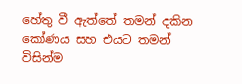හේතු වී ඇත්තේ තමන් දකින කෝණය සහ එයට තමන් විසින්ම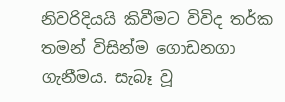නිවරිදියයි කිවීමට විවිද තර්ක තමන් විසින්ම ගොඩනගා ගැනීමය. සැබෑ වූ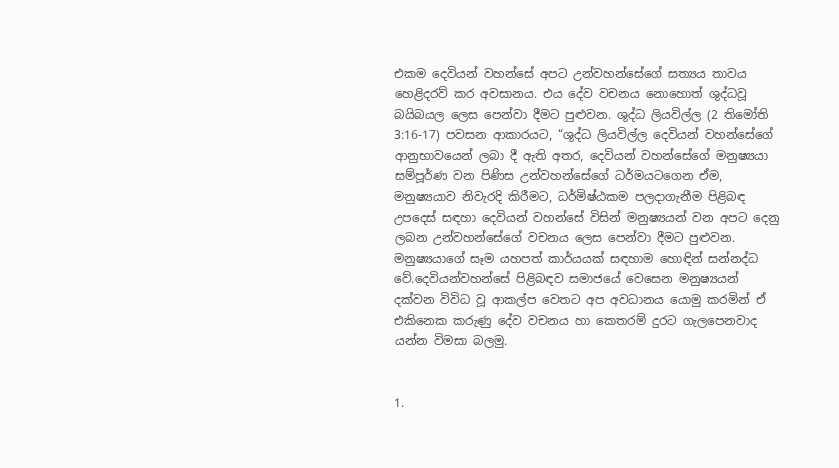එකම දෙවියන් වහන්සේ අපට උන්වහන්සේගේ සත්‍යය තාවය හෙළිදරව් කර අවසානය. එය දේව වචනය නොහොත් ශුද්ධවූ බයිබයල ලෙස පෙන්වා දීමට පුළුවන. ශුද්ධ ලියවිල්ල (2 තිමෝති 3:16-17) පවසන ආකාරයට, “ශුද්ධ ලියවිල්ල දෙවියන් වහන්සේගේ ආනුභාවයෙන් ලබා දී ඇති අතර, දෙවියන් වහන්සේගේ මනුෂ්‍යයා සම්පූර්ණ වන පිණිස උන්වහන්සේගේ ධර්මයටගෙන ඒම, මනුෂ්‍යයාව නිවැරදි කිරීමට, ධර්මිෂ්ඨකම පලදාගැනීම පිළිබඳ උපදෙස් සඳහා දෙවියන් වහන්සේ විසින් මනුෂ්‍යයන් වන අපට දෙනු ලබන උන්වහන්සේගේ වචනය ලෙස පෙන්වා දීමට පුළුවන. මනුෂ්‍යයාගේ සෑම යහපත් කාර්යයක් සඳහාම හොඳින් සන්නද්ධ වේ.දෙවියන්වහන්සේ පිළිබඳව සමාජයේ වෙසෙන මනුෂ්‍යයන් දක්වන විවිධ වූ ආකල්ප වෙතට අප අවධානය යොමු කරමින් ඒ එකිනෙක කරුණු දේව වචනය හා කෙතරම් දුරට ගැලපෙනවාද යන්න විමසා බලමු.


1.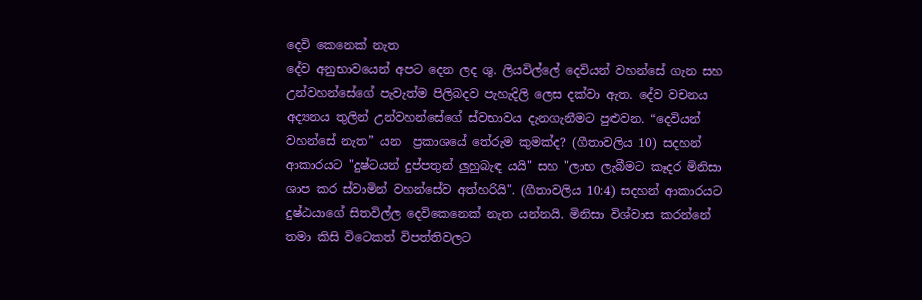දෙවි කෙනෙක් නැත
දේව අනුභාවයෙන් අපට දෙන ලද ශු. ලියවිල්ලේ දෙවියන් වහන්සේ ගැන සහ උන්වහන්සේගේ පැවැත්ම පිලිබදව පැහැදිලි ලෙස දක්වා ඇත. දේව වචනය අද්‍යනය තුලින් උන්වහන්සේගේ ස්වභාවය දැනගැනීමට පුළුවන. “දෙවියන් වහන්සේ නැත” යන  ප්‍රකාශයේ තේරුම කුමක්ද? (ගීතාවලිය 10) සදහන් ආකාරයට "දුෂ්ටයන් දුප්පතුන් ලුහුබැඳ යයි" සහ "ලාභ ලැබීමට කෑදර මිනිසා ශාප කර ස්වාමින් වහන්සේව අත්හරියි". (ගීතාවලිය 10:4) සදහන් ආකාරයට දුෂ්ඨයාගේ සිතවිල්ල දෙවිකෙනෙක් නැත යන්නයි. මිනිසා විශ්වාස කරන්නේ තමා කිසි විටෙකත් විපත්තිවලට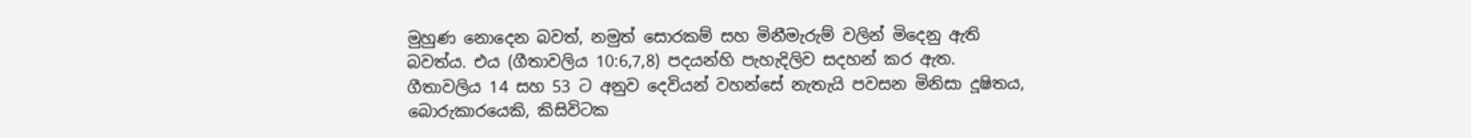මුහුණ නොදෙන බවත්, නමුත් සොරකම් සහ මිනීමැරුම් වලින් මිදෙනු ඇති බවත්ය. එය (ගීතාවලිය 10:6,7,8) පදයන්හි පැහැදිලිව සදහන් කර ඇත. ගීතාවලිය 14 සහ 53 ට අනුව දෙවියන් වහන්සේ නැතැයි පවසන මිනිසා දූෂිතය, බොරුකාරයෙකි, කිසිවිටක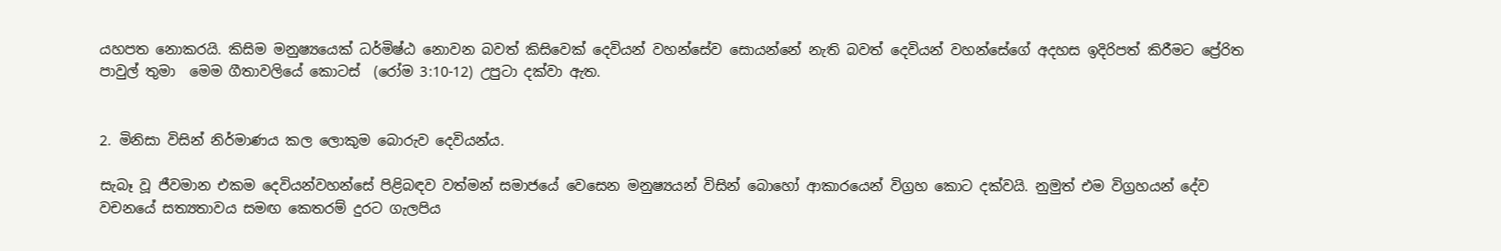යහපත නොකරයි. කිසිම මනුෂ්‍යයෙක් ධර්මිෂ්ඨ නොවන බවත් කිසිවෙක් දෙවියන් වහන්සේව සොයන්නේ නැති බවත් දෙවියන් වහන්සේගේ අදහස ඉදිරිපත් කිරීමට ප්‍රේරිත පාවුල් තුමා  මෙම ගීතාවලියේ කොටස්  (රෝම 3:10-12) උපුටා දක්වා ඇත.


2. මිනිසා විසින් නිර්මාණය කල ලොකුම බොරුව දෙවියන්ය.

සැබෑ වූ ජීවමාන එකම දෙවියන්වහන්සේ පිළිබඳව වත්මන් සමාජයේ වෙසෙන මනුෂ්‍යයන් විසින් බොහෝ ආකාරයෙන් විග්‍රහ කොට දක්වයි. නුමුත් එම විග්‍රහයන් දේව වචනයේ සත්‍යතාවය සමඟ කෙතරම් දුරට ගැලපිය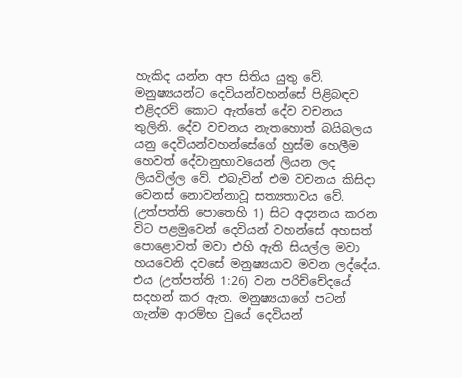හැකිද යන්න අප සිතිය යුතු වේ. මනුෂ්‍යයන්ට දෙවියන්වහන්සේ පිළිබඳව එළිදරව් කොට ඇත්තේ දේව වචනය තුලිනි. දේව වචනය නැතහොත් බයිබලය යනු දෙවියන්වහන්සේගේ හුස්ම හෙලීම හෙවත් දේවානුභාවයෙන් ලියන ලද ලියවිල්ල වේ. එබැවින් එම වචනය කිසිදා වෙනස් නොවන්නාවූ සත්‍යතාවය වේ. (උත්පත්ති පොතෙහි 1) සිට අද්‍යනය කරන විට පළමුවෙන් දෙවියන් වහන්සේ අහසත් පොළොවත් මවා එහි ඇති සියල්ල මවා හයවෙනි දවසේ මනුෂ්‍යයාව මවන ලද්දේය. එය (උත්පත්ති 1:26) වන පරිච්චේදයේ සදහන් කර ඇත. මනුෂ්‍යයාගේ පටන් ගැන්ම ආරම්භ වුයේ දෙවියන්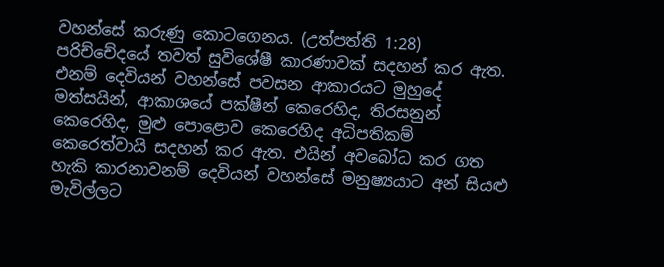වහන්සේ කරුණු කොටගෙනය. (උත්පත්ති 1:28) පරිච්චේදයේ තවත් සුවිශේෂී කාරණාවක් සදහන් කර ඇත. එනම් දෙවියන් වහන්සේ පවසන ආකාරයට මුහුදේ මත්සයින්, ආකාශයේ පක්ෂීන් කෙරෙහිද, තිරසනුන් කෙරෙහිද, මුළු පොළොව කෙරෙහිද අධිපතිකම් කෙරෙත්වායි සදහන් කර ඇත. එයින් අවබෝධ කර ගත හැකි කාරනාවනම් දෙවියන් වහන්සේ මනුෂ්‍යයාට අන් සියළු මැවිල්ලට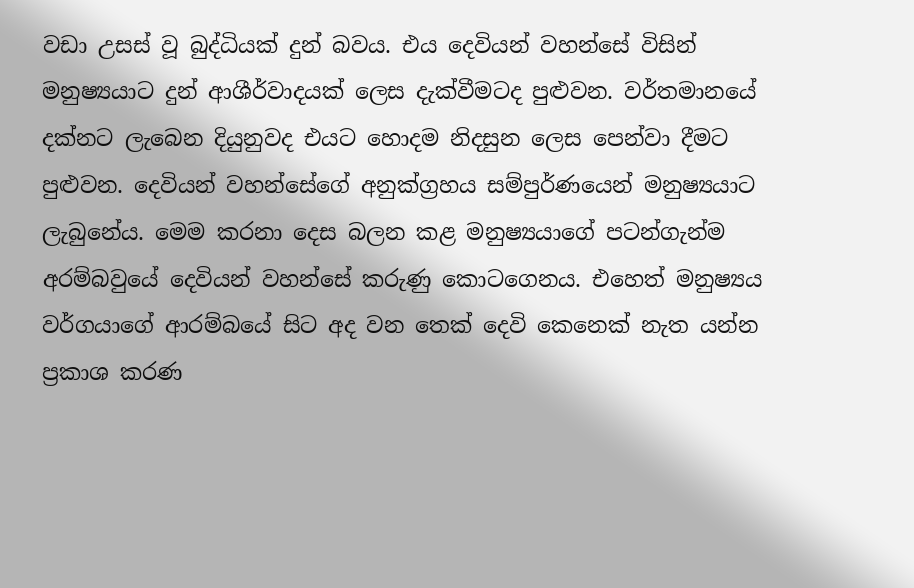වඩා උසස් වූ බුද්ධියක් දුන් බවය. එය දෙවියන් වහන්සේ විසින්  මනුෂ්‍යයාට දුන් ආශීර්වාදයක් ලෙස දැක්වීමටද පුළුවන. වර්තමානයේ දක්නට ලැබෙන දියුනුවද එයට හොදම නිදසුන ලෙස පෙන්වා දීමට පුළුවන. දෙවියන් වහන්සේගේ අනුක්ග්‍රහය සම්පුර්ණයෙන් මනුෂ්‍යයාට ලැබුනේය. මෙම කරනා දෙස බලන කළ මනුෂ්‍යයාගේ පටන්ගැන්ම අරම්බවුයේ දෙවියන් වහන්සේ කරුණු කොටගෙනය. එහෙත් මනුෂ්‍යය වර්ගයාගේ ආරම්බයේ සිට අද වන තෙක් දෙවි කෙනෙක් නැත යන්න ප්‍රකාශ කරණ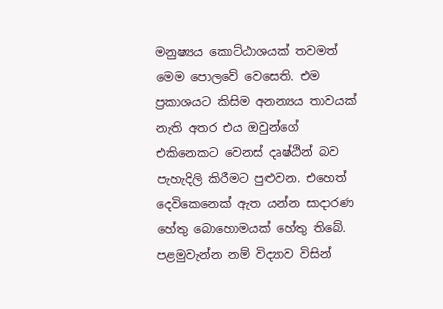මනුෂ්‍යය කොට්ඨාශයක් තවමත් මෙම පොලවේ වෙසෙති. එම ප්‍රකාශයට කිසිම අනන්‍යය තාවයක් නැති අතර එය ඔවුන්ගේ එකිනෙකට වෙනස් දෘෂ්ඨින් බව පැහැදිලි කිරීමට පුළුවන. එහෙත් දෙවිකෙනෙක් ඇත යන්න සාදාරණ හේතු බොහොමයක් හේතු තිබේ. පළමුවැන්න නම් විද්‍යාව විසින්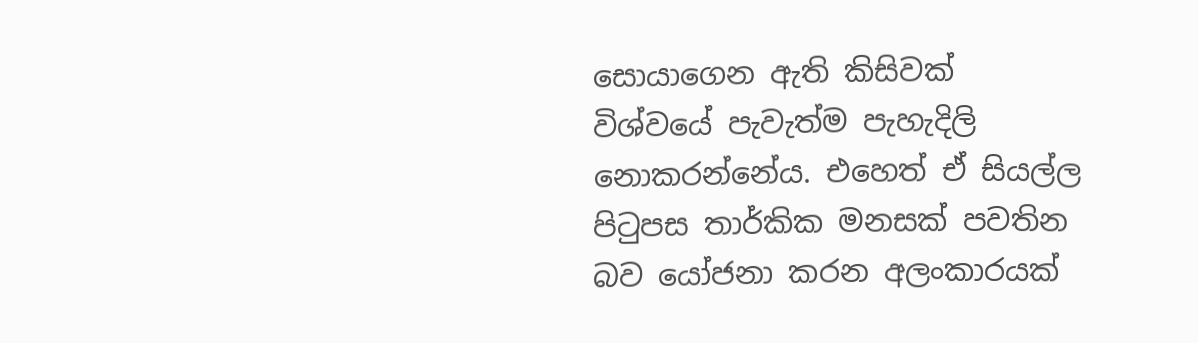සොයාගෙන ඇති කිසිවක් විශ්වයේ පැවැත්ම පැහැදිලි නොකරන්නේය. එහෙත් ඒ සියල්ල පිටුපස තාර්කික මනසක් පවතින බව යෝජනා කරන අලංකාරයක්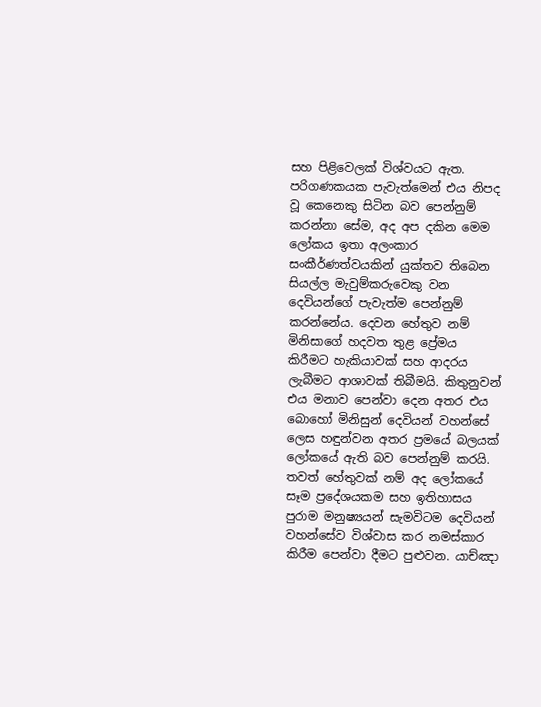සහ පිළිවෙලක් විශ්වයට ඇත. පරිගණකයක පැවැත්මෙන් එය නිපද වූ කෙනෙකු සිටින බව පෙන්නුම් කරන්නා සේම, අද අප දකින මෙම ලෝකය ඉතා අලංකාර සංකීර්ණත්වයකින් යුක්තව තිබෙන සියල්ල මැවුම්කරුවෙකු වන දෙවියන්ගේ පැවැත්ම පෙන්නුම් කරන්නේය. දෙවන හේතුව නම් මිනිසාගේ හදවත තුළ ප්‍රේමය කිරීමට හැකියාවක් සහ ආදරය ලැබීමට ආශාවක් තිබීමයි. කිතුනුවන් එය මනාව පෙන්වා දෙන අතර එය බොහෝ මිනිසුන් දෙවියන් වහන්සේ ලෙස හඳුන්වන අතර ප්‍රමයේ බලයක් ලෝකයේ ඇති බව පෙන්නුම් කරයි. තවත් හේතුවක් නම් අද ලෝකයේ සෑම ප්‍රදේශයකම සහ ඉතිහාසය පුරාම මනුෂ්‍යයන් සැමවිටම දෙවියන් වහන්සේව විශ්වාස කර නමස්කාර කිරීම පෙන්වා දීමට පුළුවන. යාච්ඤා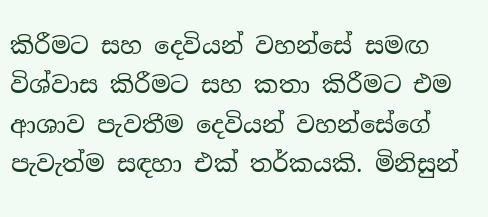කිරීමට සහ දෙවියන් වහන්සේ සමඟ විශ්වාස කිරීමට සහ කතා කිරීමට එම ආශාව පැවතීම දෙවියන් වහන්සේගේ පැවැත්ම සඳහා එක් තර්කයකි. මිනිසුන්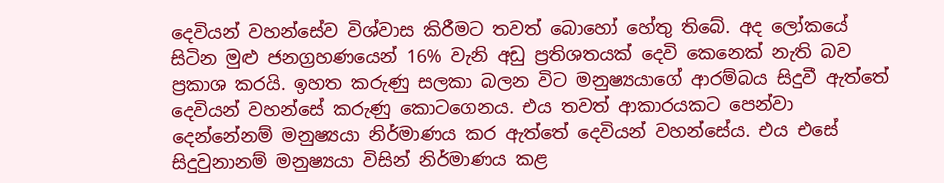දෙවියන් වහන්සේව විශ්වාස කිරීමට තවත් බොහෝ හේතු තිබේ. අද ලෝකයේ සිටින මුළු ජනග්‍රහණයෙන් 16% වැනි අඩු ප්‍රතිශතයක් දෙවි කෙනෙක් නැති බව ප්‍රකාශ කරයි. ඉහත කරුණු සලකා බලන විට මනුෂ්‍යයාගේ ආරම්බය සිදුවී ඇත්තේ දෙවියන් වහන්සේ කරුණු කොටගෙනය. එය තවත් ආකාරයකට පෙන්වා දෙන්නේනම් මනුෂ්‍යයා නිර්මාණය කර ඇත්තේ දෙවියන් වහන්සේය. එය එසේ සිදුවුනානම් මනුෂ්‍යයා විසින් නිර්මාණය කළ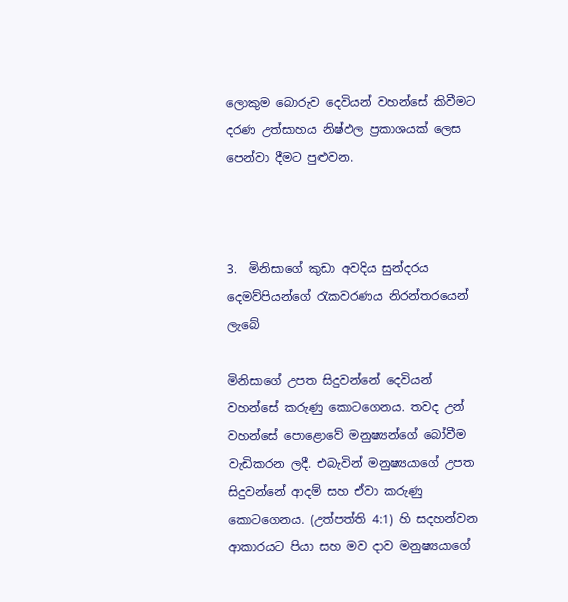ලොකුම බොරුව දෙවියන් වහන්සේ කිවීමට දරණ උත්සාහය නිෂ්ඵල ප්‍රකාශයක් ලෙස පෙන්වා දීමට පුළුවන.



3.  මිනිසාගේ කුඩා අවදිය සුන්දරය දෙමව්පියන්ගේ රැකවරණය නිරන්තරයෙන් ලැබේ

මිනිසාගේ උපත සිදුවන්නේ දෙවියන් වහන්සේ කරුණු කොටගෙනය. තවද උන් වහන්සේ පොළොවේ මනුෂ්‍යන්ගේ බෝවීම වැඩිකරන ලදී. එබැවින් මනුෂ්‍යයාගේ උපත සිදුවන්නේ ආදම් සහ ඒවා කරුණු කොටගෙනය. (උත්පත්ති 4:1) හි සදහන්වන ආකාරයට පියා සහ මව දාව මනුෂ්‍යයාගේ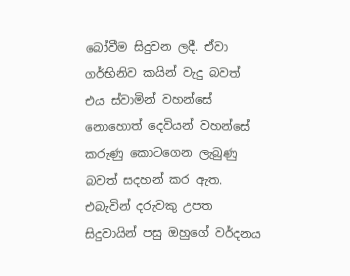බෝවීම සිදුවන ලදී. ඒවා ගර්භිනිව කයින් වැදු බවත් එය ස්වාමින් වහන්සේ නොහොත් දෙවියන් වහන්සේ කරුණු කොටගෙන ලැබුණු බවත් සදහන් කර ඇත. එබැවින් දරුවකු උපත සිදුවායින් පසු ඔහුගේ වර්දනය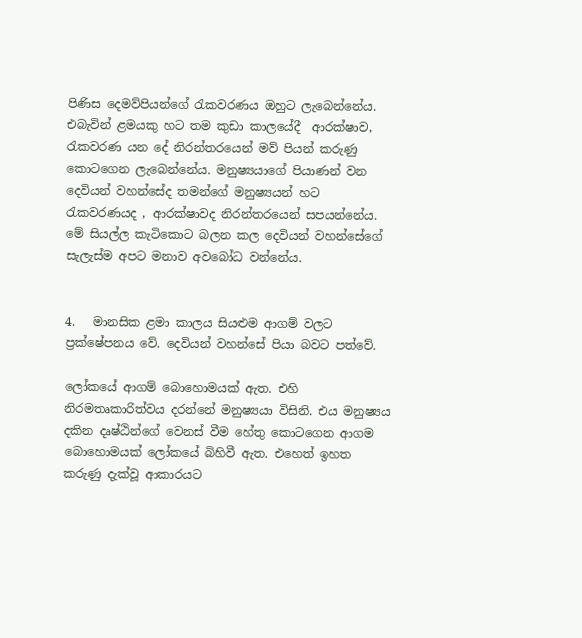පිණිස දෙමව්පියන්ගේ රැකවරණය ඔහුට ලැබෙන්නේය. එබැවින් ළමයකු හට තම කුඩා කාලයේදී  ආරක්ෂාව, රැකවරණ යන දේ නිරන්තරයෙන් මව් පියන් කරුණු කොටගෙන ලැබෙන්නේය. මනුෂ්‍යයාගේ පියාණන් වන දෙවියන් වහන්සේද තමන්ගේ මනුෂ්‍යයන් හට රැකවරණයද , ආරක්ෂාවද නිරන්තරයෙන් සපයන්නේය. මේ සියල්ල කැටිකොට බලන කල දෙවියන් වහන්සේගේ සැලැස්ම අපට මනාව අවබෝධ වන්නේය.


4.   මානසික ළමා කාලය සියළුම ආගම් වලට ප්‍රක්ෂේපනය වේ. දෙවියන් වහන්සේ පියා බවට පත්වේ.

ලෝකයේ ආගම් බොහොමයක් ඇත. එහි නිරමතෘකාරිත්වය දරන්නේ මනුෂ්‍යයා විසිනි. එය මනුෂ්‍යය දකින දෘෂ්ඨින්ගේ වෙනස් වීම හේතු කොටගෙන ආගම බොහොමයක් ලෝකයේ බිහිවී ඇත. එහෙත් ඉහත කරුණු දැක්වූ ආකාරයට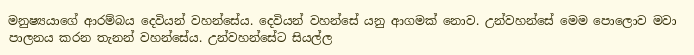මනුෂ්‍යයාගේ ආරම්බය දෙවියන් වහන්සේය. දෙවියන් වහන්සේ යනු ආගමක් නොව. උන්වහන්සේ මෙම පොලොව මවා පාලනය කරන තැනන් වහන්සේය. උන්වහන්සේට සියල්ල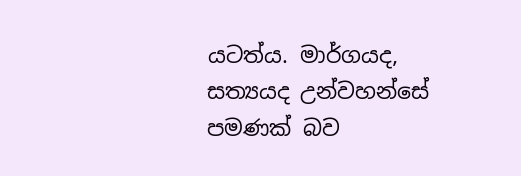යටත්ය. මාර්ගයද, සත්‍යයද උන්වහන්සේ පමණක් බව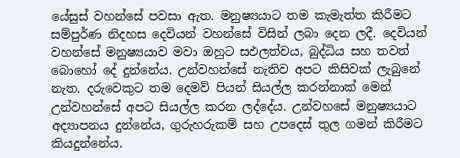යේසුස් වහන්සේ පවසා ඇත. මනුෂ්‍යයාට තම කැමැත්ත කිරීමට සම්පුර්ණ නිදහස දෙවියන් වහන්සේ විසින් ලබා දෙන ලදී. දෙවියන් වහන්සේ මනුෂ්‍යයාව මවා ඔහුට සඵලත්වය, බුද්ධිය සහ තවත් බොහෝ දේ දුන්නේය. උන්වහන්සේ නැතිව අපට කිසිවක් ලැබුනේ නැත. දරුවෙකුට තම දෙමව් පියන් සියල්ල කරන්නාක් මෙන් උන්වහන්සේ අපට සියල්ල කරන ලද්දේය. උන්වහසේ මනුෂ්‍යයාට අද්‍යාපනය දුන්නේය, ගුරුහරුකම් සහ උපදෙස් තුල ගමන් කිරීමට කියදුන්නේය.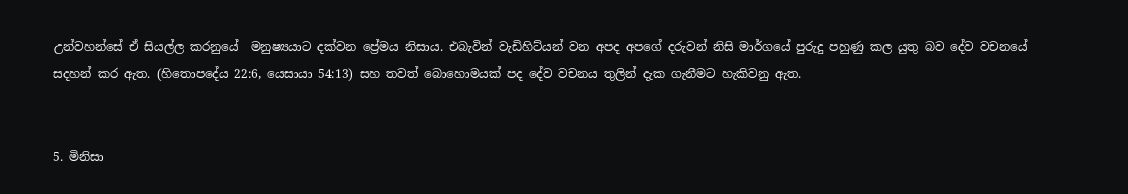උන්වහන්සේ ඒ සියල්ල කරනුයේ  මනුෂ්‍යයාට දක්වන ප්‍රේමය නිසාය. එබැවින් වැඩිහිට්යන් වන අපද අපගේ දරුවන් නිසි මාර්ගයේ පුරුදු පහුණු කල යුතු බව දේව වචනයේ සදහන් කර ඇත. (හිතොපදේය 22:6, යෙසායා 54:13) සහ තවත් බොහොමයක් පද දේව වචනය තුලින් දැක ගැනීමට හැකිවනු ඇත.


5. මිනිසා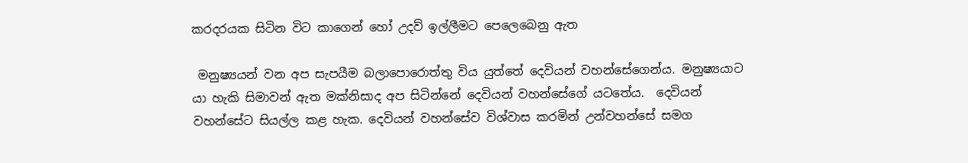කරදරයක සිටින විට කාගෙන් හෝ උදව් ඉල්ලීමට පෙලෙබෙනු ඇත

 මනුෂ්‍යයන් වන අප සැපයීම බලාපොරොත්තු විය යුත්තේ දෙවියන් වහන්සේගෙන්ය. මනුෂ්‍යයාට යා හැකි සිමාවන් ඇත මක්නිසාද අප සිටින්නේ දෙවියන් වහන්සේගේ යටතේය.  දෙවියන් වහන්සේට සියල්ල කළ හැක. දෙවියන් වහන්සේව විශ්වාස කරමින් උන්වහන්සේ සමග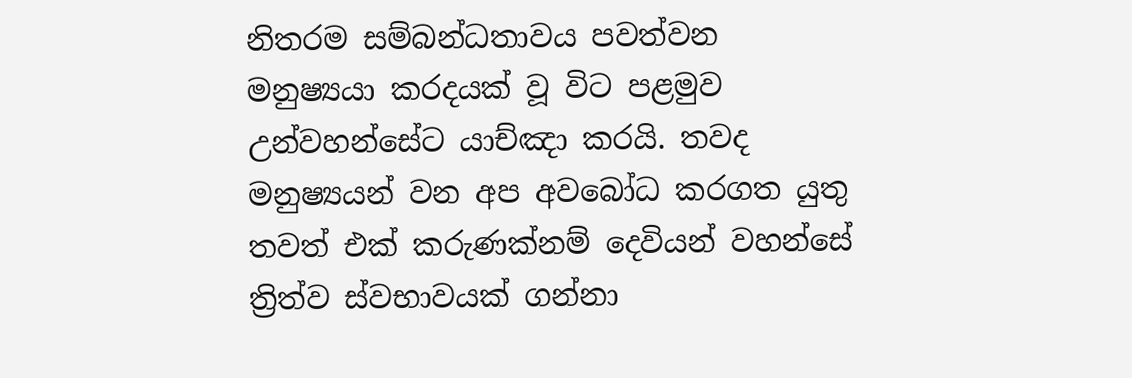නිතරම සම්බන්ධතාවය පවත්වන මනුෂ්‍යයා කරදයක් වූ විට පළමුව උන්වහන්සේට යාච්ඤා කරයි. තවද මනුෂ්‍යයන් වන අප අවබෝධ කරගත යුතු තවත් එක් කරුණක්නම් දෙවියන් වහන්සේ ත්‍රිත්ව ස්වභාවයක් ගන්නා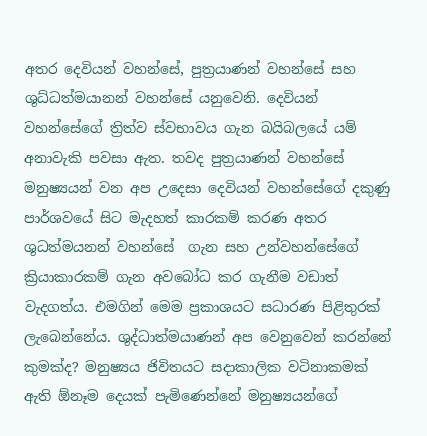අතර දෙවියන් වහන්සේ, පුත්‍රයාණන් වහන්සේ සහ ශුධ්ධත්මයානන් වහන්සේ යනුවෙනි. දෙවියන් වහන්සේගේ ත්‍රිත්ව ස්වභාවය ගැන බයිබලයේ යම් අනාවැකි පවසා ඇත. තවද පුත්‍රයාණන් වහන්සේ මනුෂ්‍යයන් වන අප උදෙසා දෙවියන් වහන්සේගේ දකුණු පාර්ශවයේ සිට මැදහත් කාරකම් කරණ අතර ශුධත්මයනන් වහන්සේ  ගැන සහ උන්වහන්සේගේ ක්‍රියාකාරකම් ගැන අවබෝධ කර ගැනීම වඩාත් වැදගත්ය. එමගින් මෙම ප්‍රකාශයට සධාරණ පිළිතුරක් ලැබෙන්නේය. ශුද්ධාත්මයාණන් අප වෙනුවෙන් කරන්නේ කුමක්ද? මනුෂ්‍යය ජිවිතයට සදාකාලික වටිනාකමක් ඇති ඕනෑම දෙයක් පැමිණෙන්නේ මනුෂ්‍යයන්ගේ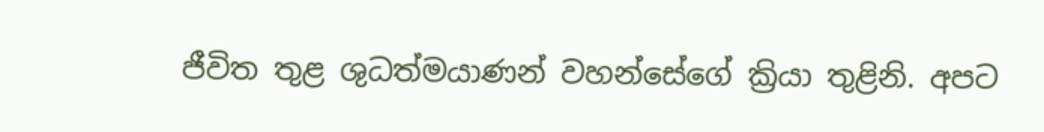ජීවිත තුළ ශුධත්මයාණන් වහන්සේගේ ක්‍රියා තුළිනි. අපට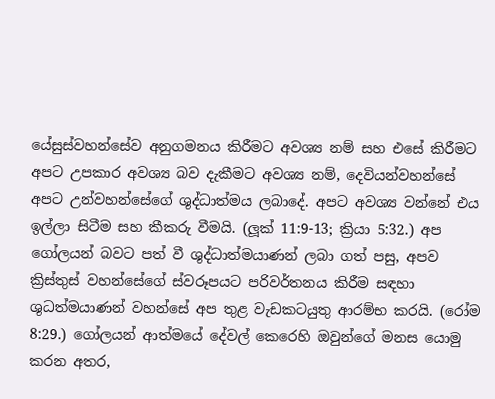යේසුස්වහන්සේව අනුගමනය කිරීමට අවශ්‍ය නම් සහ එසේ කිරීමට අපට උපකාර අවශ්‍ය බව දැකීමට අවශ්‍ය නම්, දෙවියන්වහන්සේ අපට උන්වහන්සේගේ ශුද්ධාත්මය ලබාදේ. අපට අවශ්‍ය වන්නේ එය ඉල්ලා සිටීම සහ කීකරු වීමයි. (ලූක් 11:9-13; ක්‍රියා 5:32.) අප ගෝලයන් බවට පත් වී ශුද්ධාත්මයාණන් ලබා ගත් පසු, අපව ක්‍රිස්තුස් වහන්සේගේ ස්වරූපයට පරිවර්තනය කිරීම සඳහා ශුධත්මයාණන් වහන්සේ අප තුළ වැඩකටයුතු ආරම්භ කරයි. (රෝම 8:29.) ගෝලයන් ආත්මයේ දේවල් කෙරෙහි ඔවුන්ගේ මනස යොමු කරන අතර,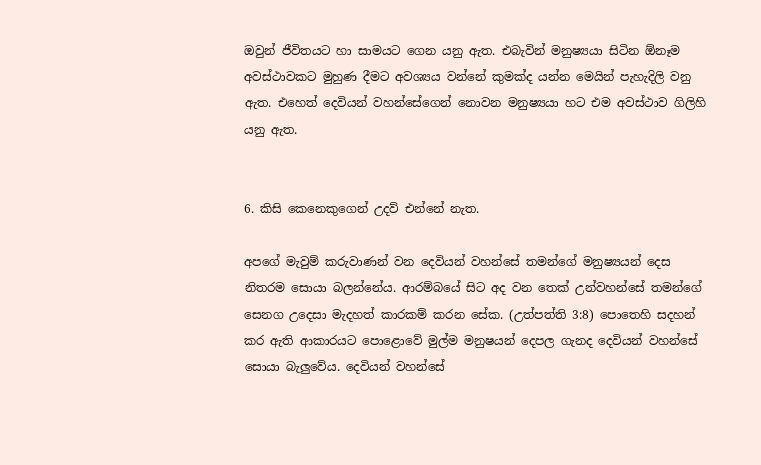ඔවුන් ජීවිතයට හා සාමයට ගෙන යනු ඇත. එබැවින් මනුෂ්‍යයා සිටින ඕනෑම අවස්ථාවකට මුහුණ දීමට අවශ්‍යය වන්නේ කුමක්ද යන්න මෙයින් පැහැදිලි වනු ඇත. එහෙත් දෙවියන් වහන්සේගෙන් නොවන මනුෂ්‍යයා හට එම අවස්ථාව ගිලිහි යනු ඇත.


6. කිසි කෙනෙකුගෙන් උදව් එන්නේ නැත.

අපගේ මැවුම් කරුවාණන් වන දෙවියන් වහන්සේ තමන්ගේ මනුෂ්‍යයන් දෙස නිතරම සොයා බලන්නේය. ආරම්බයේ සිට අද වන තෙක් උන්වහන්සේ තමන්ගේ සෙනග උදෙසා මැදහත් කාරකම් කරන සේක. (උත්පත්ති 3:8) පොතෙහි සදහන් කර ඇති ආකාරයට පොළොවේ මුල්ම මනුෂයන් දෙපල ගැනද දෙවියන් වහන්සේ සොයා බැලුවේය. දෙවියන් වහන්සේ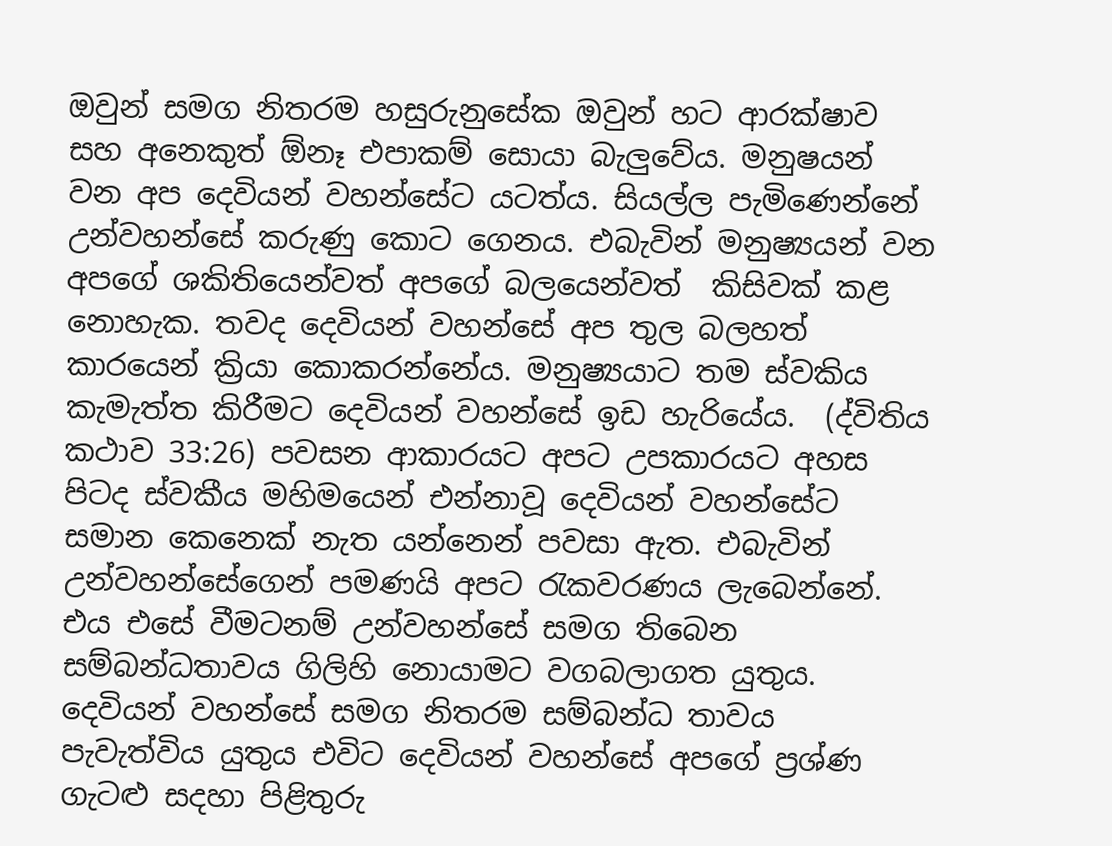ඔවුන් සමග නිතරම හසුරුනුසේක ඔවුන් හට ආරක්ෂාව සහ අනෙකුත් ඕනෑ එපාකම් සොයා බැලුවේය. මනුෂයන් වන අප දෙවියන් වහන්සේට යටත්ය. සියල්ල පැමිණෙන්නේ උන්වහන්සේ කරුණු කොට ගෙනය. එබැවින් මනුෂ්‍යයන් වන අපගේ ශකිතියෙන්වත් අපගේ බලයෙන්වත්  කිසිවක් කළ නොහැක. තවද දෙවියන් වහන්සේ අප තුල බලහත් කාරයෙන් ක්‍රියා කොකරන්නේය. මනුෂ්‍යයාට තම ස්වකිය කැමැත්ත කිරීමට දෙවියන් වහන්සේ ඉඩ හැරියේය.  (ද්විතිය කථාව 33:26) පවසන ආකාරයට අපට උපකාරයට අහස පිටද ස්වකීය මහිමයෙන් එන්නාවූ දෙවියන් වහන්සේට සමාන කෙනෙක් නැත යන්නෙන් පවසා ඇත. එබැවින් උන්වහන්සේගෙන් පමණයි අපට රැකවරණය ලැබෙන්නේ. එය එසේ වීමටනම් උන්වහන්සේ සමග තිබෙන සම්බන්ධතාවය ගිලිහි නොයාමට වගබලාගත යුතුය. දෙවියන් වහන්සේ සමග නිතරම සම්බන්ධ තාවය පැවැත්විය යුතුය එවිට දෙවියන් වහන්සේ අපගේ ප්‍රශ්ණ ගැටළු සදහා පිළිතුරු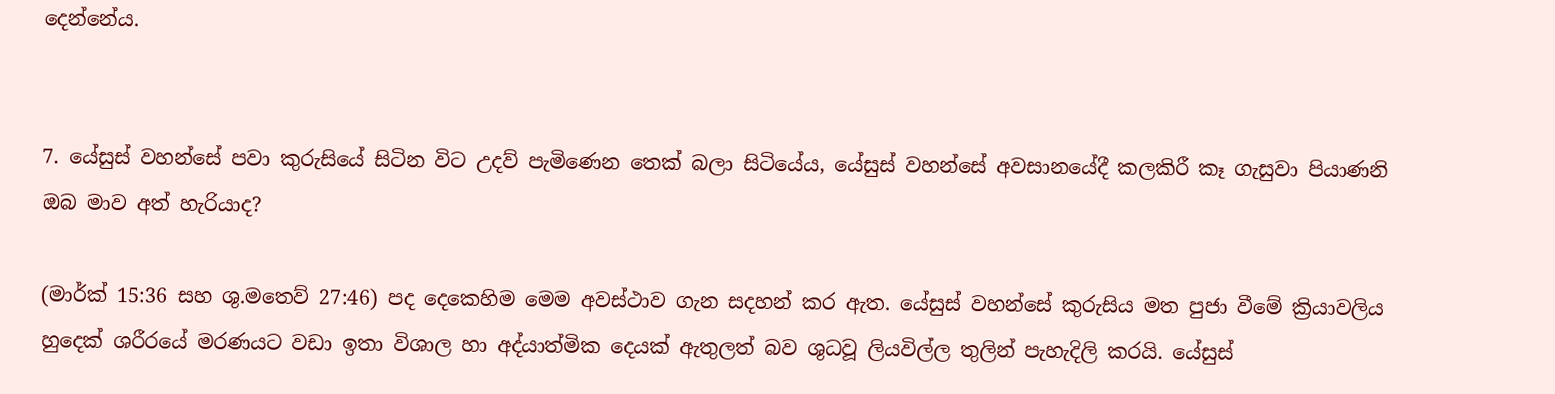දෙන්නේය.


7. යේසුස් වහන්සේ පවා කුරුසියේ සිටින විට උදව් පැමිණෙන තෙක් බලා සිටියේය, යේසුස් වහන්සේ අවසානයේදී කලකිරී කෑ ගැසුවා පියාණනි ඔබ මාව අත් හැරියාද?

(මාර්ක් 15:36 සහ ශු.මතෙව් 27:46) පද දෙකෙහිම මෙම අවස්ථාව ගැන සදහන් කර ඇත. යේසුස් වහන්සේ කුරුසිය මත පුජා වීමේ ක්‍රියාවලිය හුදෙක් ශරීරයේ මරණයට වඩා ඉතා විශාල හා අද්යාත්මික දෙයක් ඇතුලත් බව ශුධවූ ලියවිල්ල තුලින් පැහැදිලි කරයි. යේසුස්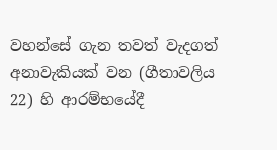වහන්සේ ගැන තවත් වැදගත් අනාවැකියක් වන (ගීතාවලිය 22) හි ආරම්භයේදී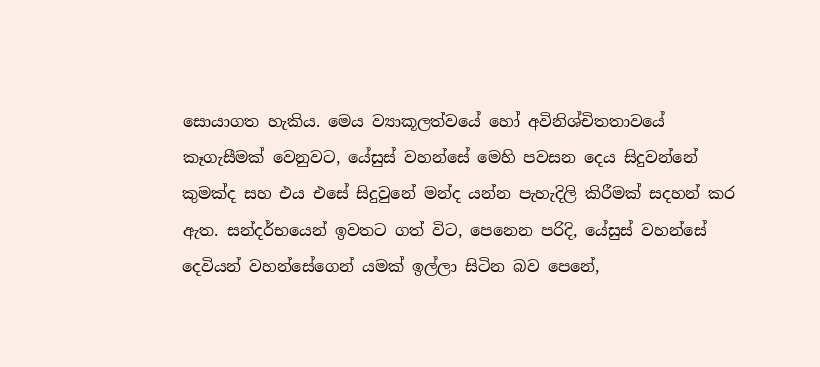සොයාගත හැකිය. මෙය ව්‍යාකූලත්වයේ හෝ අවිනිශ්චිතතාවයේ කෑගැසීමක් වෙනුවට, යේසුස් වහන්සේ මෙහි පවසන දෙය සිදුවන්නේ කුමක්ද සහ එය එසේ සිදුවුනේ මන්ද යන්න පැහැදිලි කිරීමක් සදහන් කර ඇත. සන්දර්භයෙන් ඉවතට ගත් විට, පෙනෙන පරිදි, යේසුස් වහන්සේ දෙවියන් වහන්සේගෙන් යමක් ඉල්ලා සිටින බව පෙනේ,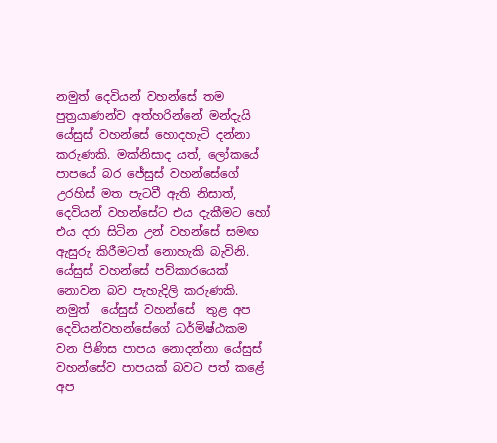නමුත් දෙවියන් වහන්සේ තම පුත්‍රයාණන්ව අත්හරින්නේ මන්දැයි යේසුස් වහන්සේ හොදහැටි දන්නා කරුණකි. මක්නිසාද යත්, ලෝකයේ පාපයේ බර ජේසුස් වහන්සේගේ උරහිස් මත පැටවී ඇති නිසාත්, දෙවියන් වහන්සේට එය දැකීමට හෝ එය දරා සිටින උන් වහන්සේ සමඟ ඇසුරු කිරීමටත් නොහැකි බැවිනි. යේසුස් වහන්සේ පව්කාරයෙක් නොවන බව පැහැදිලි කරුණකි. නමුත්  යේසුස් වහන්සේ  තුළ අප දෙවියන්වහන්සේගේ ධර්මිෂ්ඨකම වන පිණිස පාපය නොදන්නා යේසුස් වහන්සේව පාපයක් බවට පත් කළේ අප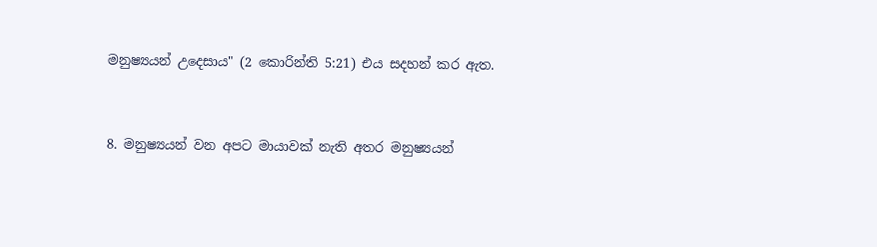මනුෂ්‍යයන් උදෙසාය" (2 කොරින්ති 5:21) එය සදහන් කර ඇත.


8. මනුෂ්‍යයන් වන අපට මායාවක් නැති අතර මනුෂ්‍යයන්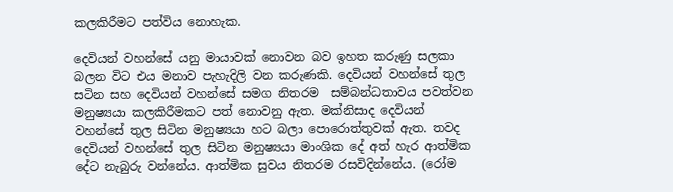කලකිරීමට පත්විය නොහැක.

දෙවියන් වහන්සේ යනු මායාවක් නොවන බව ඉහත කරුණු සලකා බලන විට එය මනාව පැහැදිලි වන කරුණකි. දෙවියන් වහන්සේ තුල සටින සහ දෙවියන් වහන්සේ සමග නිතරම  සම්බන්ධතාවය පවත්වන මනුෂ්‍යයා කලකිරීමකට පත් නොවනු ඇත. මක්නිසාද දෙවියන් වහන්සේ තුල සිටින මනුෂ්‍යයා හට බලා පොරොත්තුවක් ඇත. තවද දෙවියන් වහන්සේ තුල සිටින මනුෂ්‍යයා මාංශික දේ අත් හැර ආත්මික දේට නැබුරු වන්නේය. ආත්මික සුවය නිතරම රසවිදින්නේය. (රෝම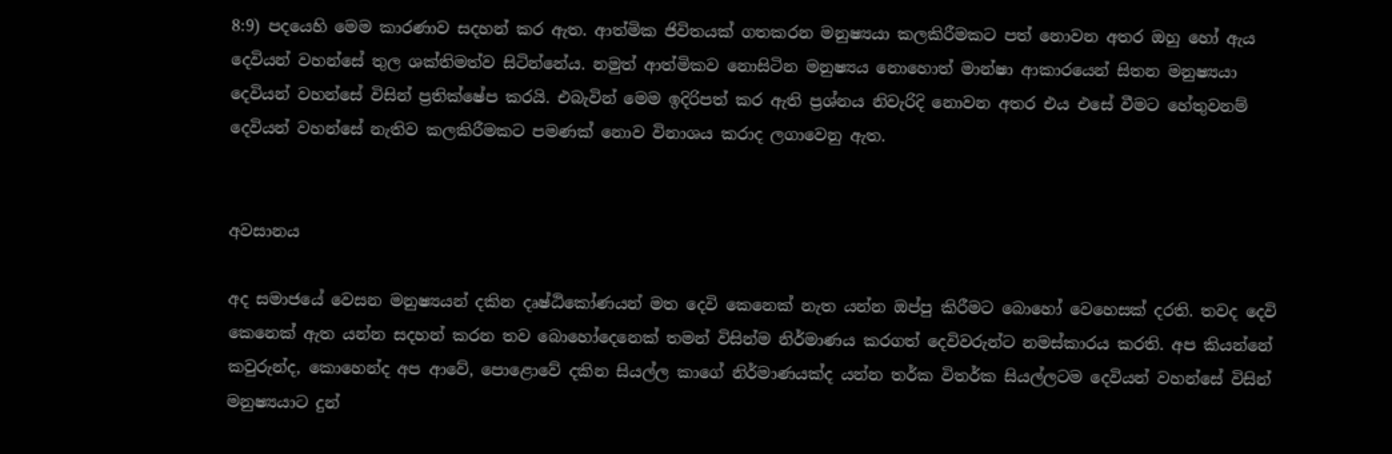8:9) පදයෙහි මෙම කාරණාව සදහන් කර ඇත. ආත්මික ජිවිතයක් ගතකරන මනුෂ්‍යයා කලකිරීමකට පත් නොවන අතර ඔහු හෝ ඇය දෙවියන් වහන්සේ තුල ශක්තිමත්ව සිටින්නේය. නමුත් ආත්මිකව නොසිටින මනුෂ්‍යය නොහොත් මාන්ෂා ආකාරයෙන් සිතන මනුෂ්‍යයා දෙවියන් වහන්සේ විසින් ප්‍රතික්ෂේප කරයි. එබැවින් මෙම ඉදිරිපත් කර ඇති ප්‍රශ්නය නිවැරිදි නොවන අතර එය එසේ වීමට හේතුවනම් දෙවියන් වහන්සේ නැතිව කලකිරීමකට පමණක් නොව විනාශය කරාද ලගාවෙනු ඇත.


අවසානය

අද සමාජයේ වෙසන මනුෂ්‍යයන් දකින දෘෂ්ඨිකෝණයන් මත දෙවි කෙනෙක් නැත යන්න ඔප්පු කිරීමට බොහෝ වෙහෙසක් දරති. තවද දෙවි කෙනෙක් ඇත යන්න සදහන් කරන තව බොහෝදෙනෙක් තමන් විසින්ම නිර්මාණය කරගත් දෙවිවරුන්ට නමස්කාරය කරති. අප කියන්නේ කවුරුන්ද, කොහෙන්ද අප ආවේ, පොළොවේ දකින සියල්ල කාගේ නිර්මාණයක්ද යන්න තර්ක විතර්ක සියල්ලටම දෙවියන් වහන්සේ විසින් මනුෂ්‍යයාට දුන්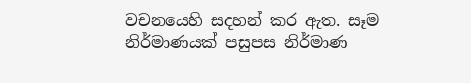වචනයෙහි සදහන් කර ඇත. සෑම නිර්මාණයක් පසුපස නිර්මාණ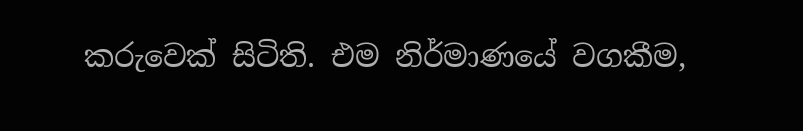කරුවෙක් සිටිති. එම නිර්මාණයේ වගකීම,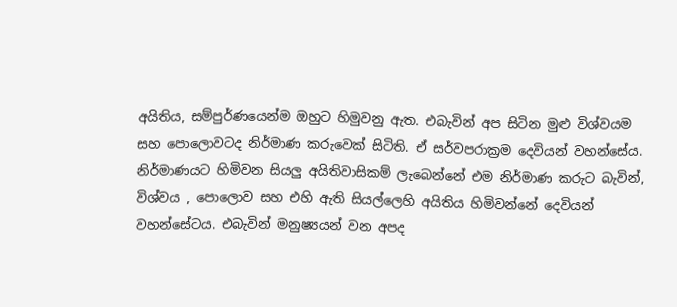අයිතිය, සම්පුර්ණයෙන්ම ඔහුට හිමුවනු ඇත. එබැවින් අප සිටින මුළු විශ්වයම සහ පොලොවටද නිර්මාණ කරුවෙක් සිටිති. ඒ සර්වපරාක්‍රම දෙවියන් වහන්සේය. නිර්මාණයට හිමිවන සියලු අයිතිවාසිකම් ලැබෙන්නේ එම නිර්මාණ කරුට බැවින්, විශ්වය , පොලොව සහ එහි ඇති සියල්ලෙහි අයිතිය හිමිවන්නේ දෙවියන් වහන්සේටය. එබැවින් මනුෂ්‍යයන් වන අපද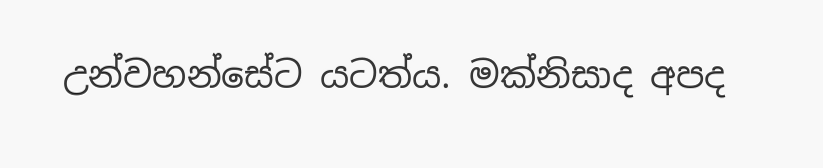උන්වහන්සේට යටත්ය. මක්නිසාද අපද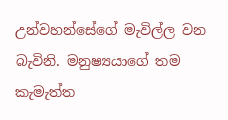උන්වහන්සේගේ මැවිල්ල වන බැවිනි. මනුෂ්‍යයාගේ තම කැමැත්ත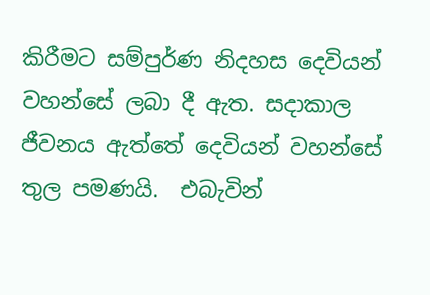කිරීමට සම්පුර්ණ නිදහස දෙවියන් වහන්සේ ලබා දී ඇත. සදාකාල ජීවනය ඇත්තේ දෙවියන් වහන්සේ තුල පමණයි.  එබැවින්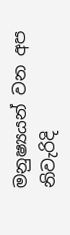මනුෂ්‍යයන් වන අප නිවැරිදි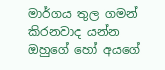මාර්ගය තුල ගමන් කිරනවාද යන්න ඔහුගේ හෝ අයගේ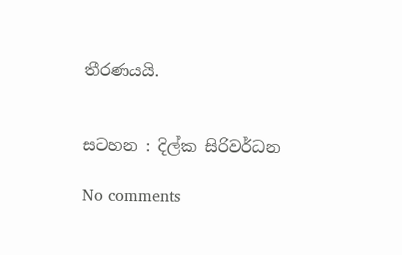තීරණයයි.


සටහන : දිල්ක සිරිවර්ධන

No comments